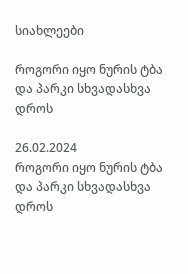სიახლეები

როგორი იყო ნურის ტბა და პარკი სხვადასხვა დროს

26.02.2024
როგორი იყო ნურის ტბა და პარკი სხვადასხვა დროს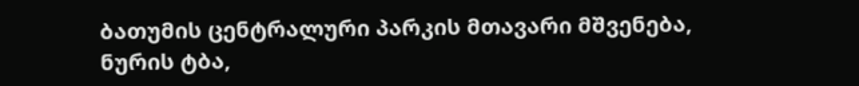ბათუმის ცენტრალური პარკის მთავარი მშვენება, ნურის ტბა,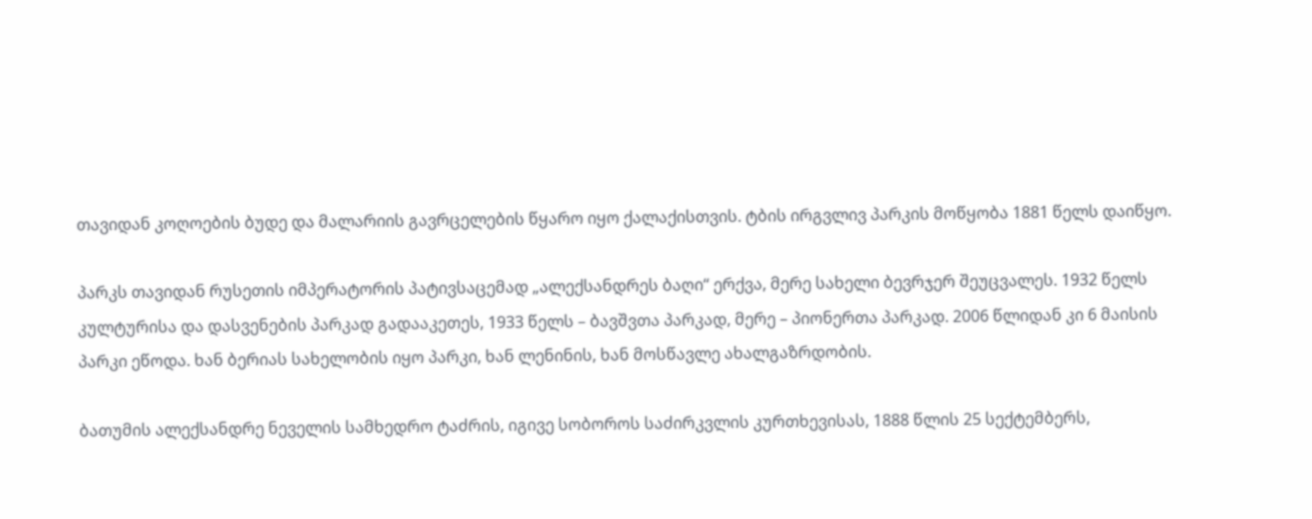თავიდან კოღოების ბუდე და მალარიის გავრცელების წყარო იყო ქალაქისთვის. ტბის ირგვლივ პარკის მოწყობა 1881 წელს დაიწყო.

პარკს თავიდან რუსეთის იმპერატორის პატივსაცემად „ალექსანდრეს ბაღი“ ერქვა, მერე სახელი ბევრჯერ შეუცვალეს. 1932 წელს კულტურისა და დასვენების პარკად გადააკეთეს, 1933 წელს – ბავშვთა პარკად, მერე – პიონერთა პარკად. 2006 წლიდან კი 6 მაისის პარკი ეწოდა. ხან ბერიას სახელობის იყო პარკი, ხან ლენინის, ხან მოსწავლე ახალგაზრდობის.

ბათუმის ალექსანდრე ნეველის სამხედრო ტაძრის, იგივე სობოროს საძირკვლის კურთხევისას, 1888 წლის 25 სექტემბერს,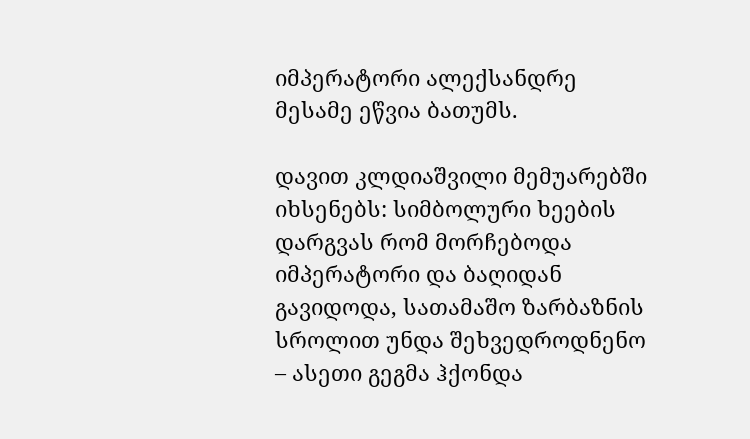იმპერატორი ალექსანდრე მესამე ეწვია ბათუმს.

დავით კლდიაშვილი მემუარებში იხსენებს: სიმბოლური ხეების დარგვას რომ მორჩებოდა იმპერატორი და ბაღიდან გავიდოდა, სათამაშო ზარბაზნის სროლით უნდა შეხვედროდნენო – ასეთი გეგმა ჰქონდა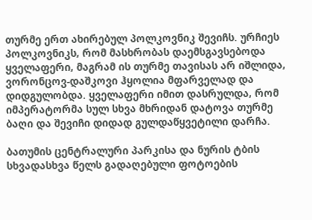თურმე ერთ ახირებულ პოლკოვნიკ შევიჩს. ურჩიეს პოლკოვნიკს, რომ მასხრობას დაემსგავსებოდა ყველაფერი, მაგრამ ის თურმე თავისას არ იშლიდა, ვორონცოვ-დაშკოვი ჰყოლია მფარველად და დიდგულობდა. ყველაფერი იმით დასრულდა, რომ იმპერატორმა სულ სხვა მხრიდან დატოვა თურმე ბაღი და შევიჩი დიდად გულდაწყვეტილი დარჩა.

ბათუმის ცენტრალური პარკისა და ნურის ტბის სხვადასხვა წელს გადაღებული ფოტოების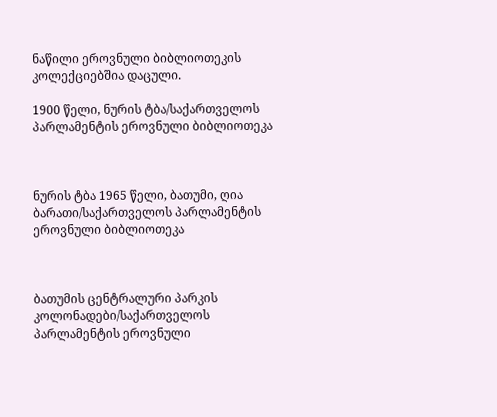ნაწილი ეროვნული ბიბლიოთეკის კოლექციებშია დაცული.

1900 წელი, ნურის ტბა/საქართველოს პარლამენტის ეროვნული ბიბლიოთეკა



ნურის ტბა 1965 წელი, ბათუმი, ღია ბარათი/საქართველოს პარლამენტის ეროვნული ბიბლიოთეკა



ბათუმის ცენტრალური პარკის კოლონადები/საქართველოს პარლამენტის ეროვნული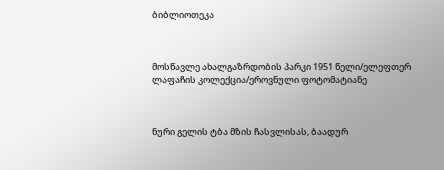ბიბლიოთეკა



მოსწავლე ახალგაზრდობის პარკი 1951 წელი/ელეფთერ ლაფაჩის კოლექცია/ეროვნული ფოტომატიანე



ნური გელის ტბა მზის ჩასვლისას, ბაადურ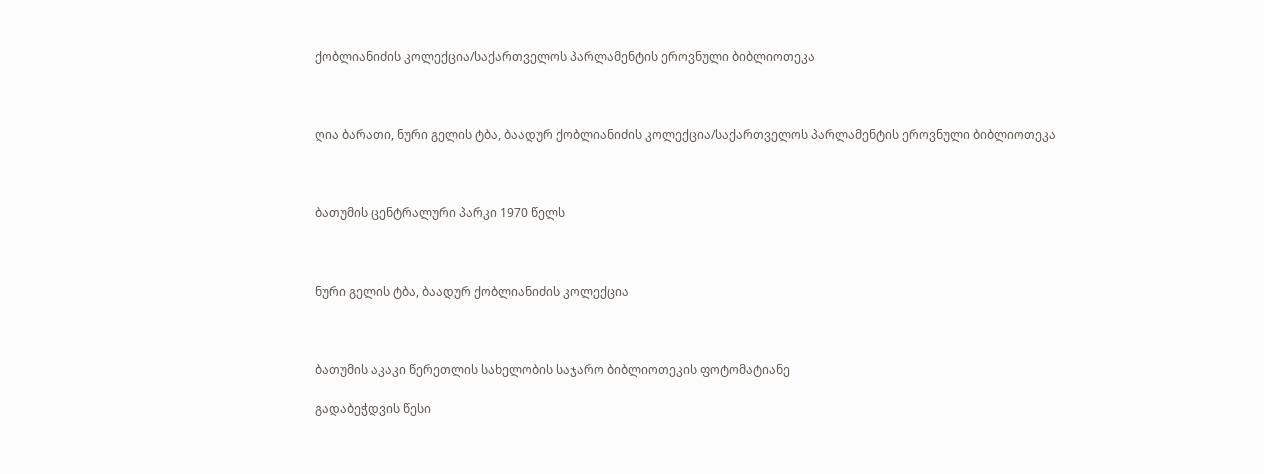ქობლიანიძის კოლექცია/საქართველოს პარლამენტის ეროვნული ბიბლიოთეკა



ღია ბარათი, ნური გელის ტბა, ბაადურ ქობლიანიძის კოლექცია/საქართველოს პარლამენტის ეროვნული ბიბლიოთეკა



ბათუმის ცენტრალური პარკი 1970 წელს



ნური გელის ტბა, ბაადურ ქობლიანიძის კოლექცია



ბათუმის აკაკი წერეთლის სახელობის საჯარო ბიბლიოთეკის ფოტომატიანე

გადაბეჭდვის წესი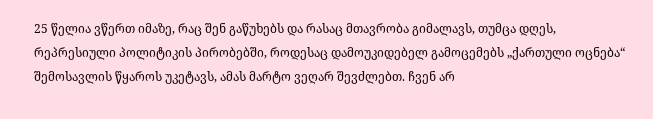25 წელია ვწერთ იმაზე, რაც შენ გაწუხებს და რასაც მთავრობა გიმალავს, თუმცა დღეს, რეპრესიული პოლიტიკის პირობებში, როდესაც დამოუკიდებელ გამოცემებს „ქართული ოცნება“ შემოსავლის წყაროს უკეტავს, ამას მარტო ვეღარ შევძლებთ. ჩვენ არ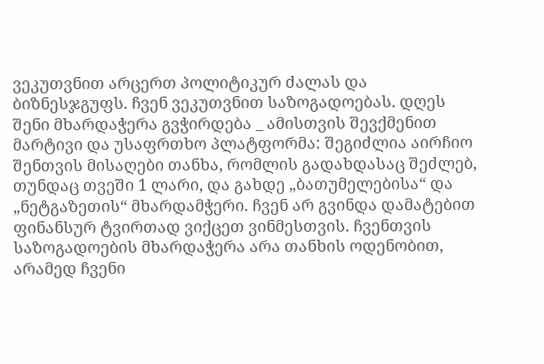ვეკუთვნით არცერთ პოლიტიკურ ძალას და ბიზნესჯგუფს. ჩვენ ვეკუთვნით საზოგადოებას. დღეს შენი მხარდაჭერა გვჭირდება _ ამისთვის შევქმენით მარტივი და უსაფრთხო პლატფორმა: შეგიძლია აირჩიო შენთვის მისაღები თანხა, რომლის გადახდასაც შეძლებ, თუნდაც თვეში 1 ლარი, და გახდე „ბათუმელებისა“ და „ნეტგაზეთის“ მხარდამჭერი. ჩვენ არ გვინდა დამატებით ფინანსურ ტვირთად ვიქცეთ ვინმესთვის. ჩვენთვის საზოგადოების მხარდაჭერა არა თანხის ოდენობით, არამედ ჩვენი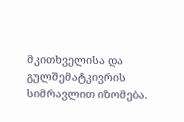მკითხველისა და გულშემატკივრის სიმრავლით იზომება.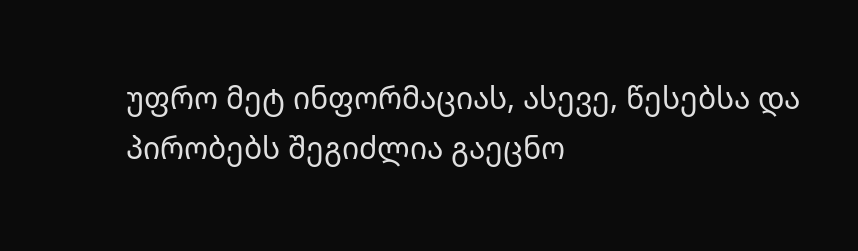უფრო მეტ ინფორმაციას, ასევე, წესებსა და პირობებს შეგიძლია გაეცნო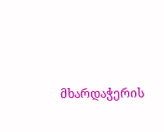მხარდაჭერის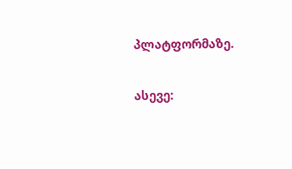პლატფორმაზე.

ასევე: